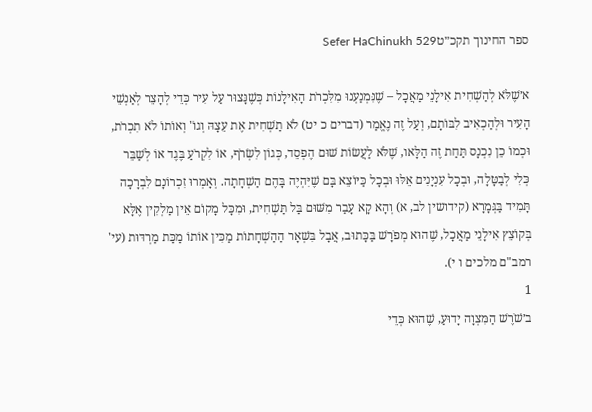ספר החינוך תקכ״טSefer HaChinukh 529

א׳שֶׁלֹּא לְהַשְׁחִית אִילָנֵי מַאֲכָל – שֶׁנִּמְנַעְנוּ מִלִּכְרֹת הָאִילָנוֹת כְּשֶׁנָּצוּר עַל עִיר כְּדֵי לְהָצֵר לְאַנְשֵׁי הָעִיר וּלְהַכְאִיב לִבּוֹתָם, וְעַל זֶה נֶאֱמַר (דברים כ יט) לֹא תַשְׁחִית אֶת עֵצָהּ וְגוֹ' וְאוֹתוֹ לֹא תִכְרֹת, וּכְמוֹ כֵן נִכְנָס תַּחַת זֶה הַלָּאו, שֶׁלֹּא לַעֲשׂוֹת שׁוּם הֶפְסֵד, כְּגוֹן לִשְׂרֹף, אוֹ לִקְרֹעַ בֶּגֶד אוֹ לְשַׁבֵּר כְּלִי לְבַטָּלָה, וּבְכָל עִנְיָנִים אֵלּוּ וּבְכָל כַּיּוֹצֵא בָּם שֶׁיִּהְיֶה בָּהֶם הַשְׁחָתָה. וְאָמְרוּ זִכְרוֹנָם לִבְרָכָה תָּמִיד בַּגְּמָרָא (קידושין לב, א) וְהָא קָא עָבַר מִשּׁוּם בַּל תַּשְׁחִית, וּמִכָּל מָקוֹם אֵין מַלְקִין אֶלָּא בְּקוֹצֵץ אִילָנֵי מַאֲכָל, שֶׁהוּא מְפֹרָשׁ בַּכָּתוּב, אֲבָל בִּשְׁאָר הַהַשְׁחָתוֹת מַכִּין אוֹתוֹ מַכַּת מַרְדּוּת (עי' רמב"ם מלכים ו י).
1
ב׳שֹׁרֶשׁ הַמִּצְוָה יָדוּעַ, שֶׁהוּא כְּדֵי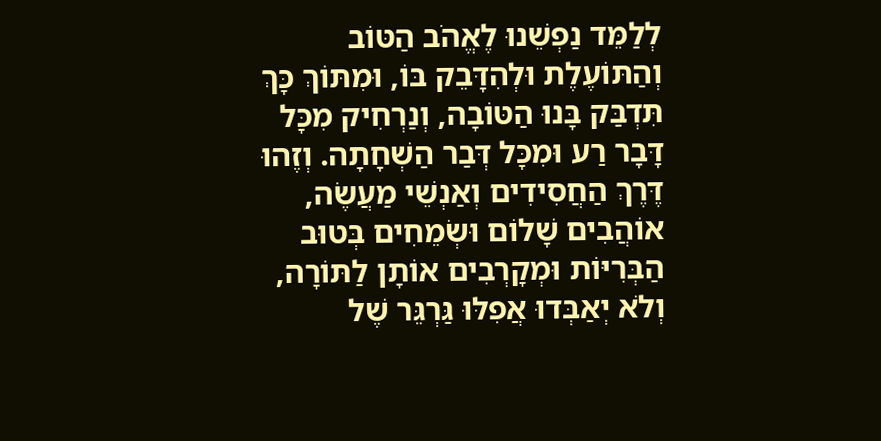לְלַמֵּד נַפְשֵׁנוּ לֶאֱהֹב הַטּוֹב וְהַתּוֹעֶלֶת וּלְהִדָּבֵק בּוֹ, וּמִתּוֹךְ כָּךְ תִּדְבַּק בָּנוּ הַטּוֹבָה, וְנַרְחִיק מִכָּל דָּבָר רַע וּמִכָּל דְּבַר הַשְׁחָתָה. וְזֶהוּ דֶּרֶךְ הַחֲסִידִים וְאַנְשֵׁי מַעֲשֶׂה, אוֹהֲבִים שָׁלוֹם וּשְׂמֵחִים בְּטוּב הַבְּרִיּוֹת וּמְקָרְבִים אוֹתָן לַתּוֹרָה, וְלֹא יְאַבְּדוּ אֲפִלּוּ גַּרְגֵּר שֶׁל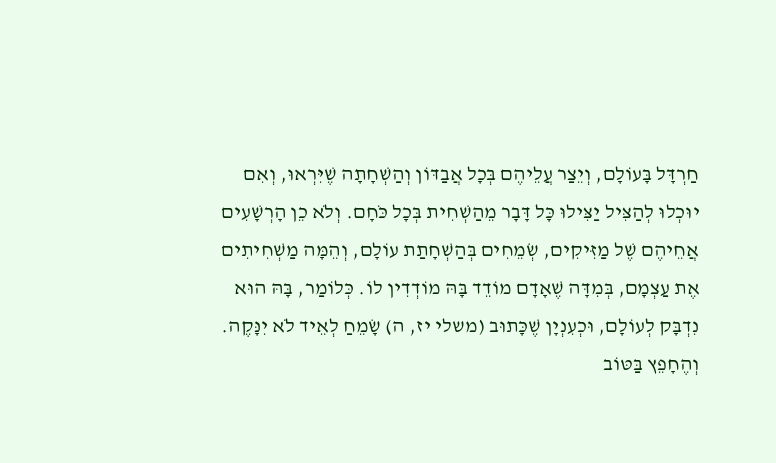חַרְדָּל בָּעוֹלָם, וְיֵצַר עֲלֵיהֶם בְּכָל אֲבַדּוֹן וְהַשְׁחָתָה שֶׁיִּרְאוּ, וְאִם יוּכְלוּ לְהַצִּיל יַצִּילוּ כָּל דָּבָר מֵהַשְׁחִית בְּכָל כֹּחָם. וְלֹא כֵן הָרְשָׁעִים אֲחֵיהֶם שֶׁל מַזִּיקִים, שְׂמֵחִים בְּהַשְׁחָתַת עוֹלָם, וְהֵמָּה מַשְׁחִיתִים אֶת עַצְמָם, בְּמִדָּה שֶׁאָדָם מוֹדֵד בָּהּ מוֹדְדִין לוֹ. כְּלוֹמַר, בָּהּ הוּא נִדְבָּק לְעוֹלָם, וּכְעִנְיָן שֶׁכָּתוּב (משלי יז, ה) שָׂמֵחַ לְאֵיד לֹא יִנָּקֶה. וְהֶחָפֵץ בַּטּוֹב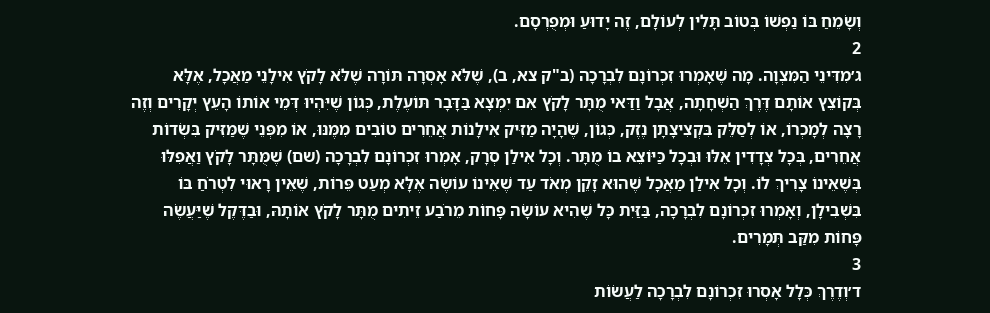וְשָׂמֵחַ בּוֹ נַפְשׁוֹ בְּטוֹב תָּלִין לְעוֹלָם, זֶה יָדוּעַ וּמְפֻרְסָם.
2
ג׳מִדִּינֵי הַמִּצְוָה. מָה שֶׁאָמְרוּ זִכְרוֹנָם לִבְרָכָה (ב"ק צא, ב), שֶׁלֹּא אָסְרָה תּוֹרָה שֶׁלֹּא לָקֹץ אִילָנֵי מַאֲכָל, אֶלָּא בְּקוֹצֵץ אוֹתָם דֶּרֶךְ הַשְׁחָתָה, אֲבָל וַדַּאי מֻתָּר לָקֹץ אִם יִמְצָא בַּדָּבָר תּוֹעֶלֶת, כְּגוֹן שֶׁיִּהְיוּ דְּמֵי אוֹתוֹ הָעֵץ יְקָרִים וְזֶה רָצָה לְמָכְרוֹ, אוֹ לְסַלֵּק בִּקְצִיצָתָן נֶזֶק, כְּגוֹן, שֶׁהָיָה מַזִּיק אִילָנוֹת אֲחֵרִים טוֹבִים מִמֶּנּוּ, אוֹ מִפְּנֵי שֶׁמַּזִּיק בִּשְׂדוֹת אֲחֵרִים, בְּכָל צְדָדִין אֵלּוּ וּבְכָל כַּיּוֹצֵא בוֹ מֻתָּר. וְכָל אִילַן סְרָק, אָמְרוּ זִכְרוֹנָם לִבְרָכָה (שם) שֶׁמֻּתָּר לָקֹץ וַאֲפִלּוּ בְּשֶׁאֵינוֹ צָרִיךְ לוֹ. וְכָל אִילַן מַאֲכָל שֶׁהוּא זָקֵן מְאֹד עַד שֶׁאֵינוֹ עוֹשֶׂה אֶלָּא מְעַט פֵּרוֹת, שֶׁאֵין רָאוּי לִטְרֹחַ בּוֹ בִּשְׁבִילָן, וְאָמְרוּ זִכְרוֹנָם לִבְרָכָה, בַּזַּיִת כָּל שֶׁהִיא עוֹשָׂה פָּחוֹת מֵרֹבַע זֵיתִים מֻתָּר לָקֹץ אוֹתָהּ, וּבַדֶּקֶל שֶׁיַּעֲשֶׂה פָּחוֹת מִקַּב תְּמָרִים.
3
ד׳וְדֶרֶךְ כְּלָל אָסְרוּ זִכְרוֹנָם לִבְרָכָה לַעֲשׂוֹת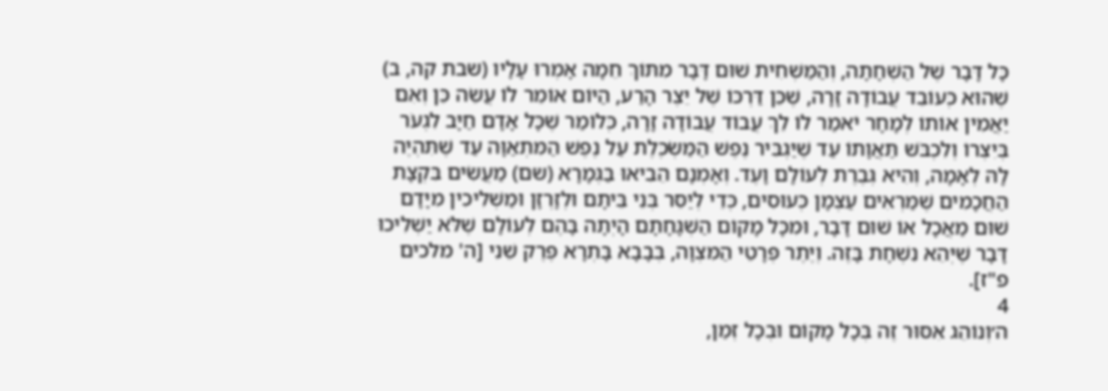כָּל דָּבָר שֶׁל הַשְׁחָתָה, וְהַמַּשְׁחִית שׁוּם דָּבָר מִתּוֹךְ חֵמָה אָמְרוּ עָלָיו (שבת קה, ב) שֶׁהוּא כְּעוֹבֵד עֲבוֹדָה זָרָה, שֶׁכֵּן דַּרְכּוֹ שֶׁל יֵצֶר הָרַע, הַיּוֹם אוֹמֵר לוֹ עֲשֵׂה כֵּן וְאִם יַאֲמִין אוֹתוֹ לְמָחָר יֹאמַר לוֹ לֵךְ עֲבוֹד עֲבוֹדָה זָרָה, כְּלוֹמַר שֶׁכָּל אָדָם חַיָּב לִגְעֹר בְּיִצְרוֹ וְלִכְבֹּשׁ תַּאֲוָתוֹ עַד שֶׁיַּגְבִּיר נֶפֶשׁ הַמַּשְׂכֶּלֶת עַל נֶפֶשׁ הַמִּתְאַוָּה עַד שֶׁתִּהְיֶה לָהּ לְאָמָה, וְהִיא גְּבֶרֶת לְעוֹלָם וָעֶד. וְאָמְנָם הֵבִיאוּ בַּגְּמָרָא (שם) מַעֲשִׂים בִּקְצָת הַחֲכָמִים שֶׁמַּרְאִים עַצְמָן כְּעוּסִים, כְּדֵי לְיַסֵּר בְּנֵי בֵּיתָם וּלְזָרְזָן וּמַשְׁלִיכִין מִיָּדָם שׁוּם מַאֲכָל אוֹ שׁוּם דָּבָר, וּמִכָּל מָקוֹם הַשְׁגָּחָתָם הָיְתָה בָּהֶם לְעוֹלָם שֶׁלֹּא יַשְׁלִיכוּ דָּבָר שֶׁיְּהֵא נִשְׁחָת בָּזֶה. וְיֶתֶר פְּרָטֵי הַמִּצְוָה, בְּבָבָא בָּתְרָא פֶּרֶק שֵׁנִי [ה' מלכים פ"ז].
4
ה׳וְנוֹהֵג אִסּוּר זֶה בְּכָל מָקוֹם וּבְכָל זְמַן,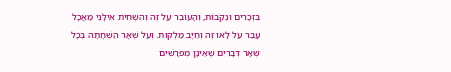בִּזְכָרִים וּנְקֵבוֹת, וְהָעוֹבֵר עַל זֶה וְהִשְׁחִית אִילָנֵי מַאֲכָל עָבַר עַל לָאו זֶה וְחַיָּב מַלְקוּת. וְעַל שְׁאָר הַשְׁחָתָה בְּכָל שְׁאָר דְּבָרִים שֶׁאֵינָן מְפֹרָשִׁים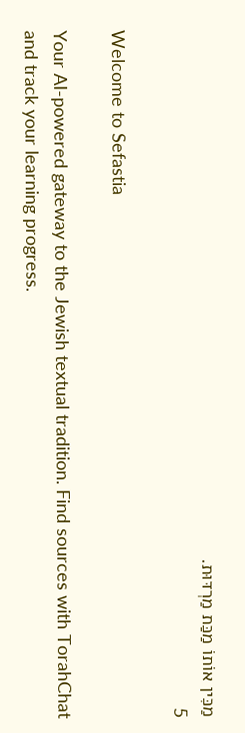מַכִּין אוֹתוֹ מַכַּת מַרְדּוּת.
5

Welcome to Sefastia

Your AI-powered gateway to the Jewish textual tradition. Find sources with TorahChat and track your learning progress.